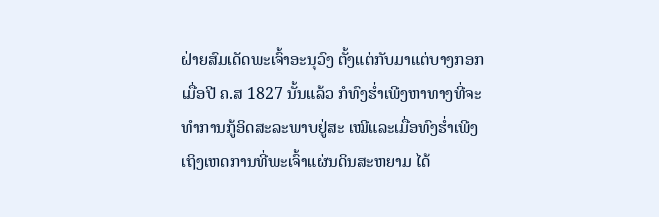ຝ່າຍສົມເດັດພະເຈົ້າອະນຸວົງ ຕັ້ງແຕ່ກັບມາແຕ່ບາງກອກເມື່ອປີ ຄ.ສ 1827 ນັ້ນແລ້ວ ກໍທົງຮ່ຳເພີງຫາທາງທີ່ຈະທຳການກູ້ອິດສະລະພາບຢູ່ສະ ເໝີແລະເມື່ອທົງຮ່ຳເພີງເຖິງເຫດການທີ່ພະເຈົ້າແຜ່ນດິນສະຫຍາມ ໄດ້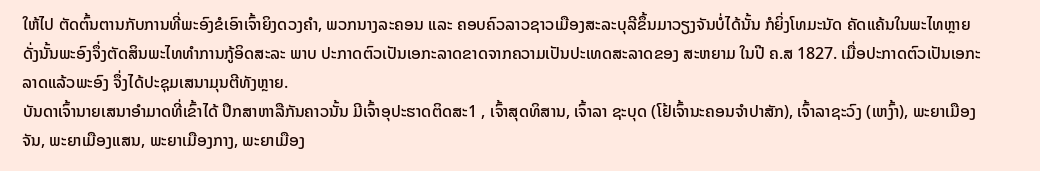ໃຫ້ໄປ ຕັດຕົ້ນຕານກັບການທີ່ພະອົງຂໍເອົາເຈົ້າຍິງດວງຄຳ, ພວກນາງລະຄອນ ແລະ ຄອບຄົວລາວຊາວເມືອງສະລະບຸລີຂຶ້ນມາວຽງຈັນບໍ່ໄດ້ນັ້ນ ກໍຍິ່ງໂທມະນັດ ຄັດແຄ້ນໃນພະໄທຫຼາຍ ດັ່ງນັ້ນພະອົງຈຶ່ງຕັດສິນພະໄທທຳການກູ້ອິດສະລະ ພາບ ປະກາດຕົວເປັນເອກະລາດຂາດຈາກຄວາມເປັນປະເທດສະລາດຂອງ ສະຫຍາມ ໃນປີ ຄ.ສ 1827. ເມື່ອປະກາດຕົວເປັນເອກະລາດແລ້ວພະອົງ ຈຶ່ງໄດ້ປະຊຸມເສນາມຸນຕີທັງຫຼາຍ.
ບັນດາເຈົ້ານາຍເສນາອຳມາດທີ່ເຂົ້າໄດ້ ປຶກສາຫາລືກັນຄາວນັ້ນ ມີເຈົ້າອຸປະຮາດຕິດສະ1 , ເຈົ້າສຸດທິສານ, ເຈົ້າລາ ຊະບຸດ (ໂຢ້ເຈົ້ານະຄອນຈຳປາສັກ), ເຈົ້າລາຊະວົງ (ເຫງົ້າ), ພະຍາເມືອງ ຈັນ, ພະຍາເມືອງແສນ, ພະຍາເມືອງກາງ, ພະຍາເມືອງ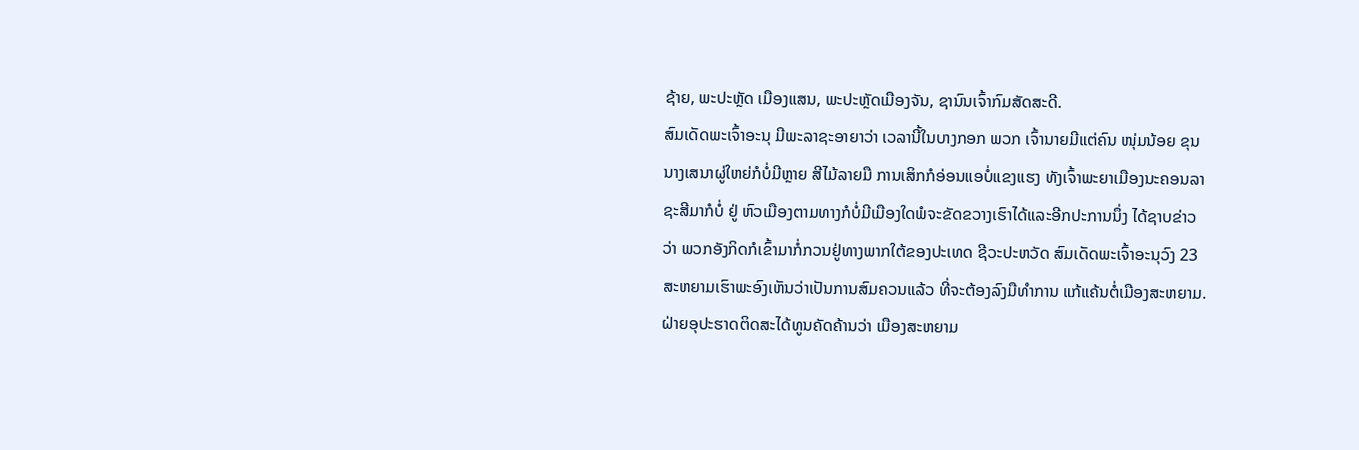ຊ້າຍ, ພະປະຫຼັດ ເມືອງແສນ, ພະປະຫຼັດເມືອງຈັນ, ຊານົນເຈົ້າກົມສັດສະດີ.
ສົມເດັດພະເຈົ້າອະນຸ ມີພະລາຊະອາຍາວ່າ ເວລານີ້ໃນບາງກອກ ພວກ ເຈົ້ານາຍມີແຕ່ຄົນ ໜຸ່ມນ້ອຍ ຂຸນນາງເສນາຜູ່ໃຫຍ່ກໍບໍ່ມີຫຼາຍ ສີໄມ້ລາຍມື ການເສິກກໍອ່ອນແອບໍ່ແຂງແຮງ ທັງເຈົ້າພະຍາເມືອງນະຄອນລາຊະສີມາກໍບໍ່ ຢູ່ ຫົວເມືອງຕາມທາງກໍບໍ່ມີເມືອງໃດພໍຈະຂັດຂວາງເຮົາໄດ້ແລະອີກປະການນຶ່ງ ໄດ້ຊາບຂ່າວວ່າ ພວກອັງກິດກໍເຂົ້າມາກໍ່ກວນຢູ່ທາງພາກໃຕ້ຂອງປະເທດ ຊີວະປະຫວັດ ສົມເດັດພະເຈົ້າອະນຸວົງ 23 ສະຫຍາມເຮົາພະອົງເຫັນວ່າເປັນການສົມຄວນແລ້ວ ທີ່ຈະຕ້ອງລົງມືທຳການ ແກ້ແຄ້ນຕໍ່ເມືອງສະຫຍາມ.
ຝ່າຍອຸປະຮາດຕິດສະໄດ້ທູນຄັດຄ້ານວ່າ ເມືອງສະຫຍາມ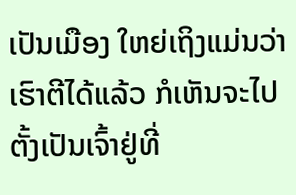ເປັນເມືອງ ໃຫຍ່ເຖິງແມ່ນວ່າເຮົາຕີໄດ້ແລ້ວ ກໍເຫັນຈະໄປຕັ້ງເປັນເຈົ້າຢູ່ທີ່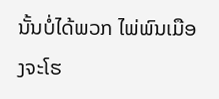ນັ້ນບໍ່ໄດ້ພວກ ໄພ່ພົນເມືອງຈະໂຮ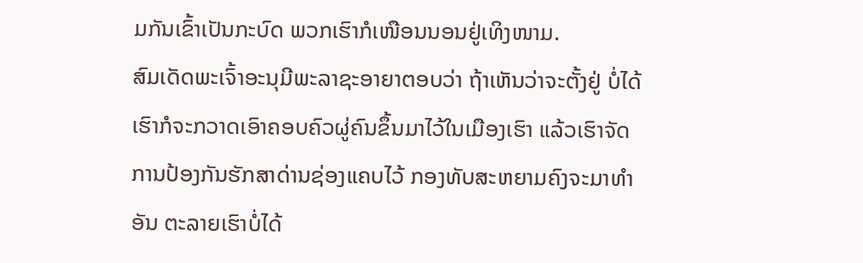ມກັນເຂົ້າເປັນກະບົດ ພວກເຮົາກໍເໜືອນນອນຢູ່ເທິງໜາມ.
ສົມເດັດພະເຈົ້າອະນຸມີພະລາຊະອາຍາຕອບວ່າ ຖ້າເຫັນວ່າຈະຕັ້ງຢູ່ ບໍ່ໄດ້ເຮົາກໍຈະກວາດເອົາຄອບຄົວຜູ່ຄົນຂຶ້ນມາໄວ້ໃນເມືອງເຮົາ ແລ້ວເຮົາຈັດການປ້ອງກັນຮັກສາດ່ານຊ່ອງແຄບໄວ້ ກອງທັບສະຫຍາມຄົງຈະມາທຳອັນ ຕະລາຍເຮົາບໍ່ໄດ້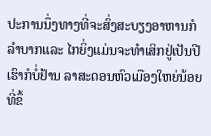ປະການນຶ່ງທາງທີ່ຈະສົ່ງສະບຽງອາຫານກໍລຳບາກແລະ ໄກຍິ່ງແມ່ນຈະທຳເສິກຢູ່ເປັນປີເຮົາກໍບໍ່ຢ້ານ ລາສະດອນຫົວເມືອງໃຫຍ່ນ້ອຍ ທີ່ຂຶ້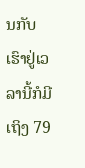ນກັບເຮົາຢູ່ເວລານີ້ກໍມີເຖິງ 79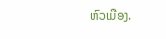ຫົວເມືອງ.